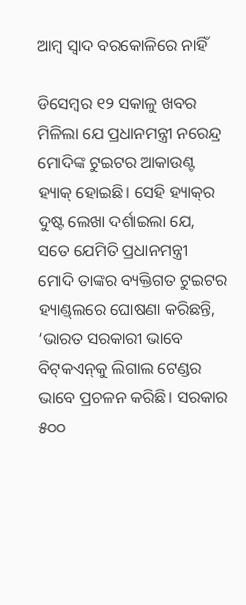ଆମ୍ବ ସ୍ବାଦ ବରକୋଳିରେ ନାହିଁ

ଡିସେମ୍ବର ୧୨ ସକାଳୁ ଖବର ମିଳିଲା ଯେ ପ୍ରଧାନମନ୍ତ୍ରୀ ନରେନ୍ଦ୍ର ମୋଦିଙ୍କ ଟୁଇଟର ଆକାଉଣ୍ଟ ହ୍ୟାକ୍‌ ହୋଇଛି। ସେହି ହ୍ୟାକ୍‌ର ଦୁଷ୍ଟ ଲେଖା ଦର୍ଶାଇଲା ଯେ, ସତେ ଯେମିତି ପ୍ରଧାନମନ୍ତ୍ରୀ ମୋଦି ତାଙ୍କର ବ୍ୟକ୍ତିଗତ ଟୁଇଟର ହ୍ୟାଣ୍ଡ୍‌ଲରେ ଘୋଷଣା କରିଛନ୍ତି, ‘ଭାରତ ସରକାରୀ ଭାବେ ବିଟ୍‌କଏନ୍‌କୁ ଲିଗାଲ ଟେଣ୍ଡର ଭାବେ ପ୍ରଚଳନ କରିଛି। ସରକାର ୫୦୦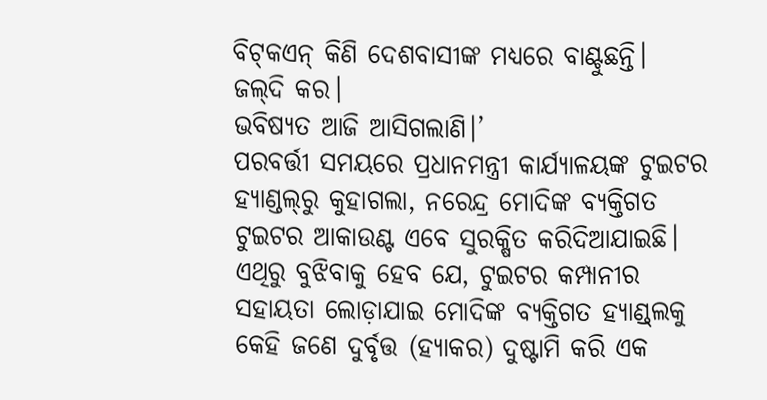ବିଟ୍‌କଏନ୍‌ କିଣି ଦେଶବାସୀଙ୍କ ମଧ୍ୟରେ ବାଣ୍ଟୁଛନ୍ତି।
ଜଲ୍‌ଦି କର।
ଭବିଷ୍ୟତ ଆଜି ଆସିଗଲାଣି।’
ପରବର୍ତ୍ତୀ ସମୟରେ ପ୍ରଧାନମନ୍ତ୍ରୀ କାର୍ଯ୍ୟାଳୟଙ୍କ ଟୁଇଟର ହ୍ୟାଣ୍ଡଲ୍‌ରୁ କୁହାଗଲା, ନରେନ୍ଦ୍ର ମୋଦିଙ୍କ ବ୍ୟକ୍ତିଗତ ଟୁଇଟର ଆକାଉଣ୍ଟ ଏବେ ସୁରକ୍ଷିତ କରିଦିଆଯାଇଛି। ଏଥିରୁ ବୁଝିବାକୁ ହେବ ଯେ, ଟୁଇଟର କମ୍ପାନୀର ସହାୟତା ଲୋଡ଼ାଯାଇ ମୋଦିଙ୍କ ବ୍ୟକ୍ତିଗତ ହ୍ୟାଣ୍ଡ୍‌ଲକୁ କେହି ଜଣେ ଦୁର୍ବୃତ୍ତ (ହ୍ୟାକର) ଦୁଷ୍ଟାମି କରି ଏକ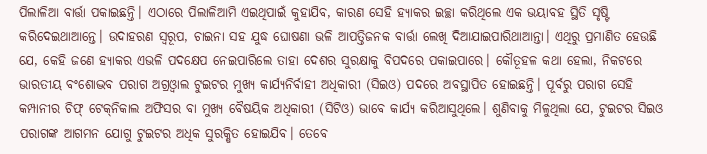ପିଲାଳିଆ ବାର୍ତ୍ତା ପକାଇଛନ୍ତି। ଏଠାରେ ପିଲାଳିଆମି ଏଇଥିପାଇଁ କୁହାଯିବ, କାରଣ ସେହି ହ୍ୟାକର ଇଚ୍ଛା କରିଥିଲେ ଏକ ଭୟାବହ ସ୍ଥିତି ସୃଷ୍ଟି କରିଦେଇଥାଆନ୍ତେ। ଉଦାହରଣ ସ୍ବରୂପ, ଚାଇନା ସହ ଯୁଦ୍ଧ ଘୋଷଣା ଭଳି ଆପତ୍ତିଜନକ ବାର୍ତ୍ତା ଲେଖି ଦିଆଯାଇପାରିଥାଆନ୍ତା। ଏଥିରୁ ପ୍ରମାଣିତ ହେଉଛି ଯେ, କେହି ଜଣେ ହ୍ୟାକର ଏଭଳି ପଦକ୍ଷେପ ନେଇପାରିଲେ ତାହା ଦେଶର ସୁରକ୍ଷାକୁ ବିପଦରେ ପକାଇପାରେ। କୌତୂହଳ କଥା ହେଲା, ନିକଟରେ ଭାରତୀୟ ବଂଶୋଦ୍ଭବ ପରାଗ ଅଗ୍ରଓ୍ବାଲ ଟୁଇଟର ମୁଖ୍ୟ କାର୍ଯ୍ୟନିର୍ବାହୀ ଅଧିକାରୀ (ସିଇଓ) ପଦରେ ଅବସ୍ଥାପିତ ହୋଇଛନ୍ତି। ପୂର୍ବରୁ ପରାଗ ସେହି କମ୍ପାନୀର ଚିଫ୍‌ ଟେକ୍‌ନିକାଲ ଅଫିସର ବା ମୁଖ୍ୟ ବୈଷୟିକ ଅଧିକାରୀ (ସିଟିଓ) ଭାବେ କାର୍ଯ୍ୟ କରିଆସୁଥିଲେ। ଶୁଣିବାକୁ ମିଳୁଥିଲା ଯେ, ଟୁଇଟର ସିଇଓ ପରାଗଙ୍କ ଆଗମନ ଯୋଗୁ ଟୁଇଟର ଅଧିକ ସୁରକ୍ଷିତ ହୋଇଯିବ। ତେବେ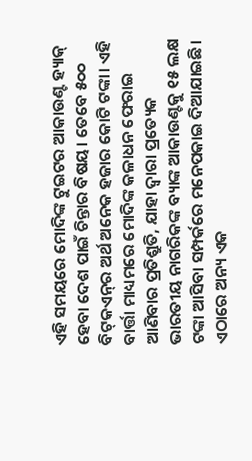ଏହି ସମୟରେ ମୋଦିଙ୍କ ଟୁଇଟର ଆକାଉଣ୍ଟ ହ୍ୟାକ୍‌ ହେବା ଦେଶ ପାଇଁ ଚିନ୍ତାର ବିଷୟ। ତେବେ ୫୦୦ ବିଟ୍‌କଏନ୍‌ର ଅର୍ଥ ଅନେକ ହଜାର କୋଟି ଟଙ୍କା। ଏହି ବାର୍ତ୍ତା ମାଧ୍ୟମରେ ମୋଦିଙ୍କ କଳାଧନ ଫେରାଇ ଆଣିବାର ପ୍ରତିଶ୍ରୁତି, ଯାହା ଦ୍ୱାରା ପ୍ରତ୍ୟେକ ଭାରତୀୟ ନାଗରିକଙ୍କ ବ୍ୟାଙ୍କ ଆକାଉଣ୍ଟକୁ ୧୫ ଲକ୍ଷ ଟଙ୍କା ଆସିବା ସମ୍ପର୍କରେ ମନେପକାଇ ଦିଆଯାଇଛି।
ଏଠାରେ ଅନ୍ୟ ଏକ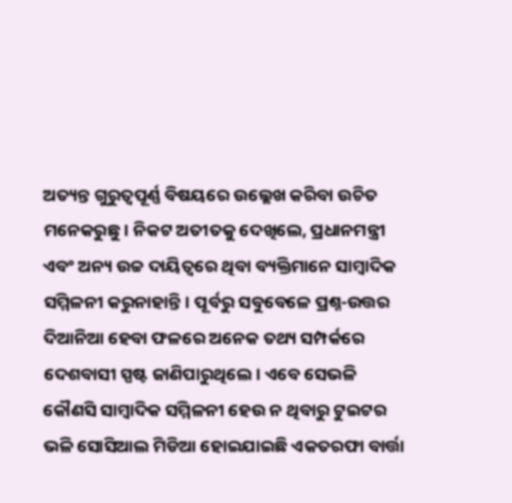ଅତ୍ୟନ୍ତ ଗୁରୁତ୍ୱପୂର୍ଣ୍ଣ ବିଷୟରେ ଉଲ୍ଲେଖ କରିବା ଉଚିତ ମନେକରୁଛୁ। ନିକଟ ଅତୀତକୁ ଦେଖିଲେ, ପ୍ରଧାନମନ୍ତ୍ରୀ ଏବଂ ଅନ୍ୟ ଉଚ୍ଚ ଦାୟିତ୍ୱରେ ଥିବା ବ୍ୟକ୍ତିମାନେ ସାମ୍ବାଦିକ ସମ୍ମିଳନୀ କରୁନାହାନ୍ତି। ପୂର୍ବରୁ ସବୁବେଳେ ପ୍ରଶ୍ନ-ଉତ୍ତର ଦିଆନିଆ ହେବା ଫଳରେ ଅନେକ ତଥ୍ୟ ସମ୍ପର୍କରେ ଦେଶବାସୀ ସ୍ପଷ୍ଟ ଜାଣିପାରୁଥିଲେ। ଏବେ ସେଭଳି କୌଣସି ସାମ୍ବାଦିକ ସମ୍ମିଳନୀ ହେଉ ନ ଥିବାରୁ ଟୁଇଟର ଭଳି ସୋସିଆଲ ମିଡିଆ ହୋଇଯାଇଛି ଏକତରଫା ବାର୍ତ୍ତା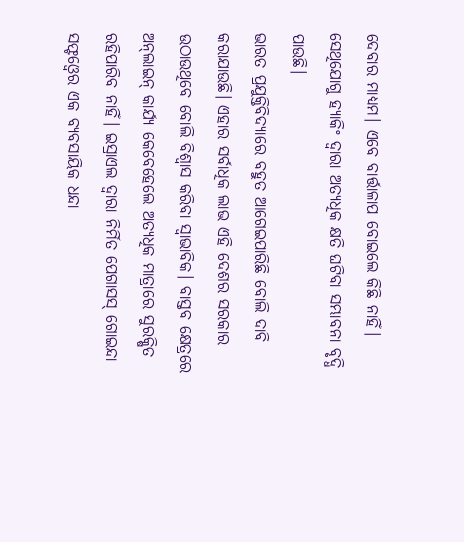ଦେବାର ମାଧ୍ୟମ। ଏବେ ବାର୍ତ୍ତାଳାପ ବୋଇଲେ କିଛି ନାହିଁ। ସେଥିଯୋଗୁ ହ୍ୟାକିଂ ଦ୍ୱାରା ଅତ୍ୟଧିକ କ୍ଷତି ଘଟିବା ସମ୍ଭାବନା ବୃଦ୍ଧି ପାଉଛି।
ଭାରତ ପ୍ରଯୁକ୍ତିବିଦ୍ୟାରେ ବହୁତ ଆଗେଇପାରିଛି ବୋଲି ଦାବି କରାଯାଉଛି। ଏହାର ସର୍ବାଧିକ ଲାଭ ଏହି ଦେଶର ସରକାର ଉଠାଉଥିବେ ବୋଲି ବିଶ୍ୱାସ କରିବା ସ୍ବାଭାବିକ। ବାସ୍ତବ କ୍ଷେତ୍ରରେ ଅନ୍‌ଲାଇନ୍‌ କାର୍ଯ୍ୟ କେବେହେଲେ ଅତ୍ୟଧିକ ମାତ୍ରାରେ ସୁରକ୍ଷିତ ରହିପାରିବ ନାହିଁ। ଇସ୍ରାଏଲ ଦ୍ୱାରା ନିର୍ମିତ ପେଗାସସ୍‌ ଗୋଇନ୍ଦା ସଫ୍ଟଓ୍ବେର ଏକ ବ୍ୟବସାୟିକ ଧନ୍ଦା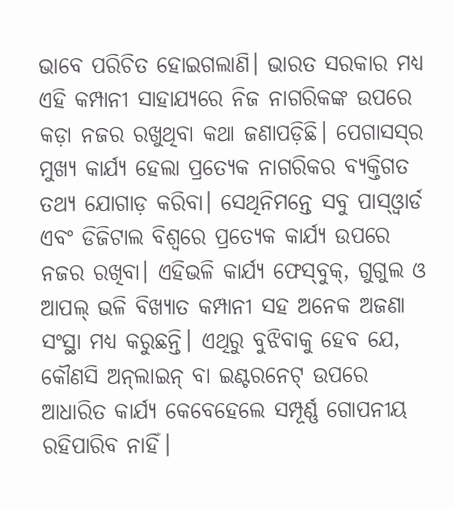ଭାବେ ପରିଚିତ ହୋଇଗଲାଣି। ଭାରତ ସରକାର ମଧ୍ୟ ଏହି କମ୍ପାନୀ ସାହାଯ୍ୟରେ ନିଜ ନାଗରିକଙ୍କ ଉପରେ କଡ଼ା ନଜର ରଖୁଥିବା କଥା ଜଣାପଡ଼ିଛି। ପେଗାସସ୍‌ର ମୁଖ୍ୟ କାର୍ଯ୍ୟ ହେଲା ପ୍ରତ୍ୟେକ ନାଗରିକର ବ୍ୟକ୍ତିଗତ ତଥ୍ୟ ଯୋଗାଡ଼ କରିବା। ସେଥିନିମନ୍ତେ ସବୁ ପାସ୍‌ଓ୍ବାର୍ଡ ଏବଂ ଡିଜିଟାଲ ବିଶ୍ୱରେ ପ୍ରତ୍ୟେକ କାର୍ଯ୍ୟ ଉପରେ ନଜର ରଖିବା। ଏହିଭଳି କାର୍ଯ୍ୟ ଫେସ୍‌ବୁକ୍‌, ଗୁଗୁଲ ଓ ଆପଲ୍‌ ଭଳି ବିଖ୍ୟାତ କମ୍ପାନୀ ସହ ଅନେକ ଅଜଣା ସଂସ୍ଥା ମଧ୍ୟ କରୁଛନ୍ତି। ଏଥିରୁ ବୁଝିବାକୁ ହେବ ଯେ, କୌଣସି ଅନ୍‌ଲାଇନ୍‌ ବା ଇଣ୍ଟରନେଟ୍‌ ଉପରେ ଆଧାରିତ କାର୍ଯ୍ୟ କେବେହେଲେ ସମ୍ପୂର୍ଣ୍ଣ ଗୋପନୀୟ ରହିପାରିବ ନାହିଁ।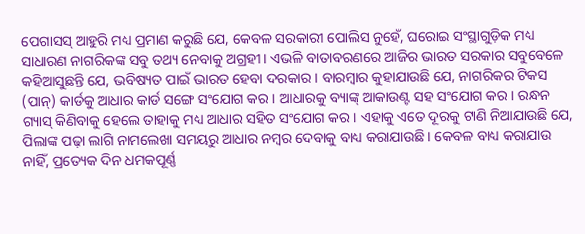ପେଗାସସ୍‌ ଆହୁରି ମଧ୍ୟ ପ୍ରମାଣ କରୁଛି ଯେ, କେବଳ ସରକାରୀ ପୋଲିସ ନୁହେଁ, ଘରୋଇ ସଂସ୍ଥାଗୁଡ଼ିକ ମଧ୍ୟ ସାଧାରଣ ନାଗରିକଙ୍କ ସବୁ ତଥ୍ୟ ନେବାକୁ ଅଗ୍ରହୀ। ଏଭଳି ବାତାବରଣରେ ଆଜିର ଭାରତ ସରକାର ସବୁବେଳେ କହିଆସୁଛନ୍ତି ଯେ, ଭବିଷ୍ୟତ ପାଇଁ ଭାରତ ହେବା ଦରକାର। ବାରମ୍ବାର କୁହାଯାଉଛି ଯେ, ନାଗରିକର ଟିକସ (ପାନ୍‌) କାର୍ଡକୁ ଆଧାର କାର୍ଡ ସଙ୍ଗେ ସଂଯୋଗ କର। ଆଧାରକୁ ବ୍ୟାଙ୍କ୍‌ ଆକାଉଣ୍ଟ ସହ ସଂଯୋଗ କର। ରନ୍ଧନ ଗ୍ୟାସ୍‌ କିଣିବାକୁ ହେଲେ ତାହାକୁ ମଧ୍ୟ ଆଧାର ସହିତ ସଂଯୋଗ କର। ଏହାକୁ ଏତେ ଦୂରକୁ ଟାଣି ନିଆଯାଉଛି ଯେ, ପିଲାଙ୍କ ପଢ଼ା ଲାଗି ନାମଲେଖା ସମୟରୁ ଆଧାର ନମ୍ବର ଦେବାକୁ ବାଧ୍ୟ କରାଯାଉଛି। କେବଳ ବାଧ୍ୟ କରାଯାଉ ନାହିଁ, ପ୍ରତ୍ୟେକ ଦିନ ଧମକପୂର୍ଣ୍ଣ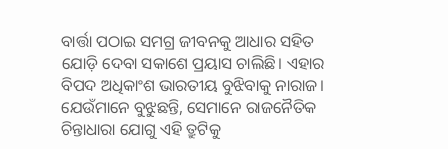ବାର୍ତ୍ତା ପଠାଇ ସମଗ୍ର ଜୀବନକୁ ଆଧାର ସହିତ ଯୋଡ଼ି ଦେବା ସକାଶେ ପ୍ରୟାସ ଚାଲିଛି। ଏହାର ବିପଦ ଅଧିକାଂଶ ଭାରତୀୟ ବୁଝିବାକୁ ନାରାଜ। ଯେଉଁମାନେ ବୁଝୁଛନ୍ତି, ସେମାନେ ରାଜନୈତିକ ଚିନ୍ତାଧାରା ଯୋଗୁ ଏହି ତ୍ରୁଟିକୁ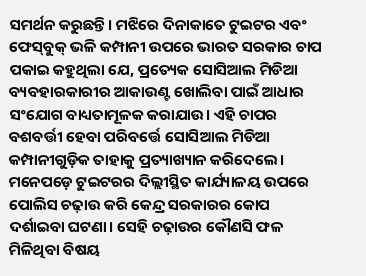ସମର୍ଥନ କରୁଛନ୍ତି। ମଝିରେ ଦିନାକାତେ ଟୁଇଟର ଏବଂ ଫେସ୍‌ବୁକ୍‌ ଭଳି କମ୍ପାନୀ ଉପରେ ଭାରତ ସରକାର ଚାପ ପକାଇ କହୁଥିଲା ଯେ, ପ୍ରତ୍ୟେକ ସୋସିଆଲ ମିଡିଆ ବ୍ୟବହାରକାରୀର ଆକାଉଣ୍ଟ ଖୋଲିବା ପାଇଁ ଆଧାର ସଂଯୋଗ ବାଧ୍ୟତାମୂଳକ କରାଯାଉ। ଏହି ଚାପର ବଶବର୍ତ୍ତୀ ହେବା ପରିବର୍ତ୍ତେ ସୋସିଆଲ ମିଡିଆ କମ୍ପାନୀଗୁଡ଼ିକ ତାହାକୁ ପ୍ରତ୍ୟାଖ୍ୟାନ କରିଦେଲେ। ମନେପଡ଼େ ଟୁଇଟରର ଦିଲ୍ଲୀସ୍ଥିତ କାର୍ଯ୍ୟାଳୟ ଉପରେ ପୋଲିସ ଚଢ଼ାଉ କରି କେନ୍ଦ୍ର ସରକାରର କୋପ ଦର୍ଶାଇବା ଘଟଣା। ସେହି ଚଢ଼ାଉର କୌଣସି ଫଳ ମିଳିଥିବା ବିଷୟ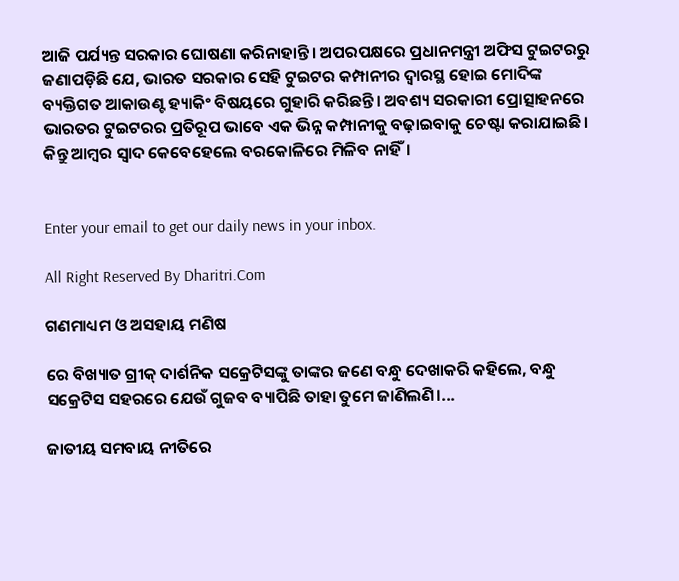ଆଜି ପର୍ଯ୍ୟନ୍ତ ସରକାର ଘୋଷଣା କରିନାହାନ୍ତି। ଅପରପକ୍ଷରେ ପ୍ରଧାନମନ୍ତ୍ରୀ ଅଫିସ ଟୁଇଟରରୁ ଜଣାପଡ଼ିଛି ଯେ, ଭାରତ ସରକାର ସେହି ଟୁଇଟର କମ୍ପାନୀର ଦ୍ୱାରସ୍ଥ ହୋଇ ମୋଦିଙ୍କ ବ୍ୟକ୍ତିଗତ ଆକାଉଣ୍ଟ ହ୍ୟାକିଂ ବିଷୟରେ ଗୁହାରି କରିଛନ୍ତି। ଅବଶ୍ୟ ସରକାରୀ ପ୍ରୋତ୍ସାହନରେ ଭାରତର ଟୁଇଟରର ପ୍ରତିରୂପ ଭାବେ ଏକ ଭିନ୍ନ କମ୍ପାନୀକୁ ବଢ଼ାଇବାକୁ ଚେଷ୍ଟା କରାଯାଇଛି। କିନ୍ତୁ ଆମ୍ବର ସ୍ବାଦ କେବେହେଲେ ବରକୋଳିରେ ମିଳିବ ନାହିଁ।


Enter your email to get our daily news in your inbox.

All Right Reserved By Dharitri.Com

ଗଣମାଧ୍ୟମ ଓ ଅସହାୟ ମଣିଷ

ରେ ବିଖ୍ୟାତ ଗ୍ରୀକ୍‌ ଦାର୍ଶନିକ ସକ୍ରେଟିସଙ୍କୁ ତାଙ୍କର ଜଣେ ବନ୍ଧୁ ଦେଖାକରି କହିଲେ, ବନ୍ଧୁ ସକ୍ରେଟିସ ସହରରେ ଯେଉଁ ଗୁଜବ ବ୍ୟାପିଛି ତାହା ତୁମେ ଜାଣିଲଣି।...

ଜାତୀୟ ସମବାୟ ନୀତିରେ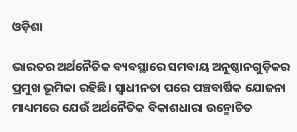ଓଡ଼ିଶା

ଭାରତର ଅର୍ଥନୈତିକ ବ୍ୟବସ୍ଥାରେ ସମବାୟ ଅନୁଷ୍ଠାନଗୁଡ଼ିକର ପ୍ରମୁଖ ଭୂମିକା ରହିଛି। ସ୍ବାଧୀନତା ପରେ ପଞ୍ଚବାର୍ଷିକ ଯୋଜନା ମାଧ୍ୟମରେ ଯେଉଁ ଅର୍ଥନୈତିକ ବିକାଶଧାରା ଉନ୍ମୋଚିତ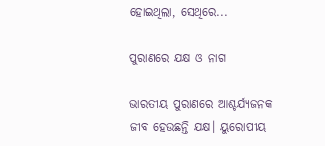ହୋଇଥିଲା, ସେଥିରେ...

ପୁରାଣରେ ଯକ୍ଷ ଓ ନାଗ

ଭାରତୀୟ ପୁରାଣରେ ଆଶ୍ଚର୍ଯ୍ୟଜନକ ଜୀବ ହେଉଛନ୍ତି ଯକ୍ଷ। ୟୁରୋପୀୟ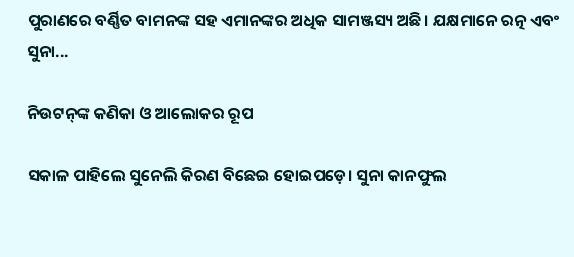ପୁରାଣରେ ବର୍ଣ୍ଣିତ ବାମନଙ୍କ ସହ ଏମାନଙ୍କର ଅଧିକ ସାମଞ୍ଜସ୍ୟ ଅଛି। ଯକ୍ଷମାନେ ରତ୍ନ ଏବଂ ସୁନା...

ନିଉଟନ୍‌ଙ୍କ କଣିକା ଓ ଆଲୋକର ରୂପ

ସକାଳ ପାହିଲେ ସୁନେଲି କିରଣ ବିଛେଇ ହୋଇପଡ଼େ। ସୁନା କାନଫୁଲ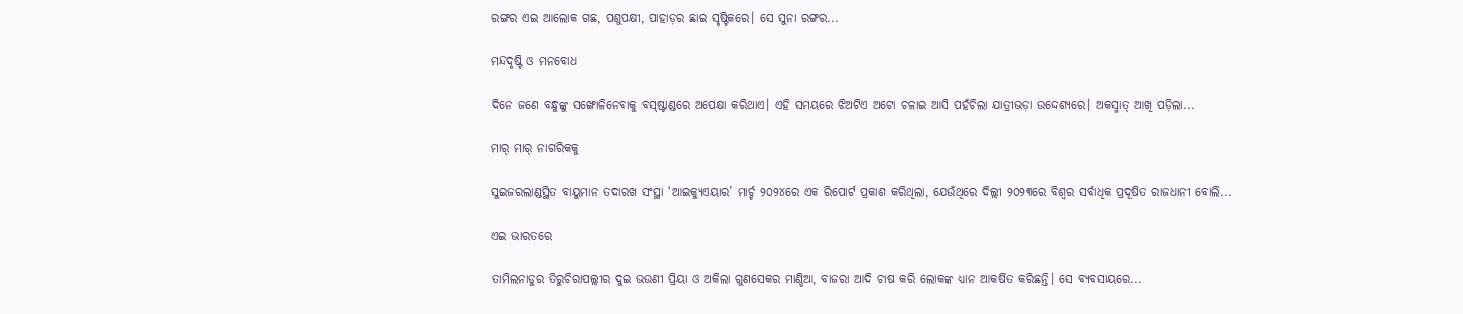ରଙ୍ଗର ଏଇ ଆଲୋକ ଗଛ, ପଶୁପକ୍ଷୀ, ପାହାଡ଼ର ଛାଇ ସୃଷ୍ଟିକରେ। ସେ ସୁନା ରଙ୍ଗର...

ମନ୍ଦଦୃଷ୍ଟି ଓ ମନବୋଧ

ଦିନେ ଜଣେ ବନ୍ଧୁଙ୍କୁ ସଙ୍ଖୋଳିନେବାକୁ ବସ୍‌ଷ୍ଟାଣ୍ଡରେ ଅପେକ୍ଷା କରିଥାଏ। ଏହି ସମୟରେ ଝିଅଟିଏ ଅଟୋ ଚଳାଇ ଆସି ପହଁଚିଲା ଯାତ୍ରୀଭଡ଼ା ଉଦ୍ଦେଶ୍ୟରେ। ଅକସ୍ମାତ୍‌ ଆଖି ପଡ଼ିଲା...

ମାର୍‌ ମାର୍‌ ନାଗରିକକୁ

ସୁଇଜରଲାଣ୍ଡସ୍ଥିତ ବାୟୁମାନ ତଦାରଖ ସଂସ୍ଥା ‘ଆଇକ୍ୟୁଏୟାର’ ମାର୍ଚ୍ଚ ୨୦୨୪ରେ ଏକ ରିପୋର୍ଟ ପ୍ରକାଶ କରିଥିଲା, ଯେଉଁଥିରେ ଦିଲ୍ଲୀ ୨୦୨୩ରେ ବିଶ୍ୱର ସର୍ବାଧିକ ପ୍ରଦୂଷିତ ରାଜଧାନୀ ବୋଲି...

ଏଇ ଭାରତରେ

ତାମିଲନାଡୁର ତିରୁଚିରାପଲ୍ଲୀର ଦୁଇ ଭଉଣୀ ପ୍ରିୟା ଓ ଅକିଲା ଗୁଣସେକର ମାଣ୍ଡିଆ, ବାଜରା ଆଦି ଚାଷ କରି ଲୋକଙ୍କ ଧ୍ୟାନ ଆକର୍ଷିତ କରିଛନ୍ତି। ସେ ବ୍ୟବସାୟରେ...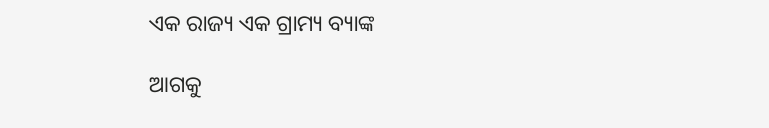ଏକ ରାଜ୍ୟ ଏକ ଗ୍ରାମ୍ୟ ବ୍ୟାଙ୍କ

ଆଗକୁ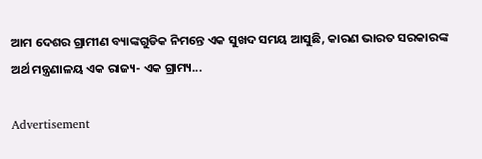ଆମ ଦେଶର ଗ୍ରାମୀଣ ବ୍ୟାଙ୍କଗୁଡିକ ନିମନ୍ତେ ଏକ ସୁଖଦ ସମୟ ଆସୁଛି, କାରଣ ଭାରତ ସରକାରଙ୍କ ଅର୍ଥ ମନ୍ତ୍ରଣାଳୟ ଏକ ରାଜ୍ୟ- ଏକ ଗ୍ରାମ୍ୟ...

Advertisement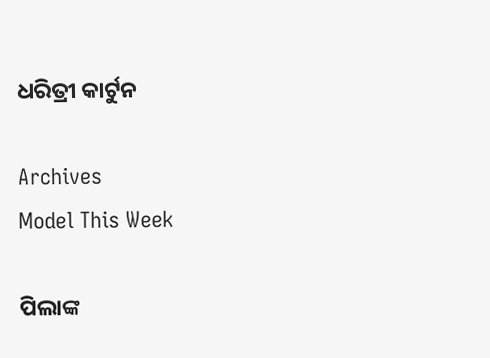ଧରିତ୍ରୀ କାର୍ଟୁନ

Archives
Model This Week

ପିଲାଙ୍କ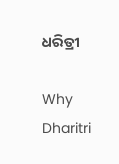ଧରିତ୍ରୀ

Why Dharitri